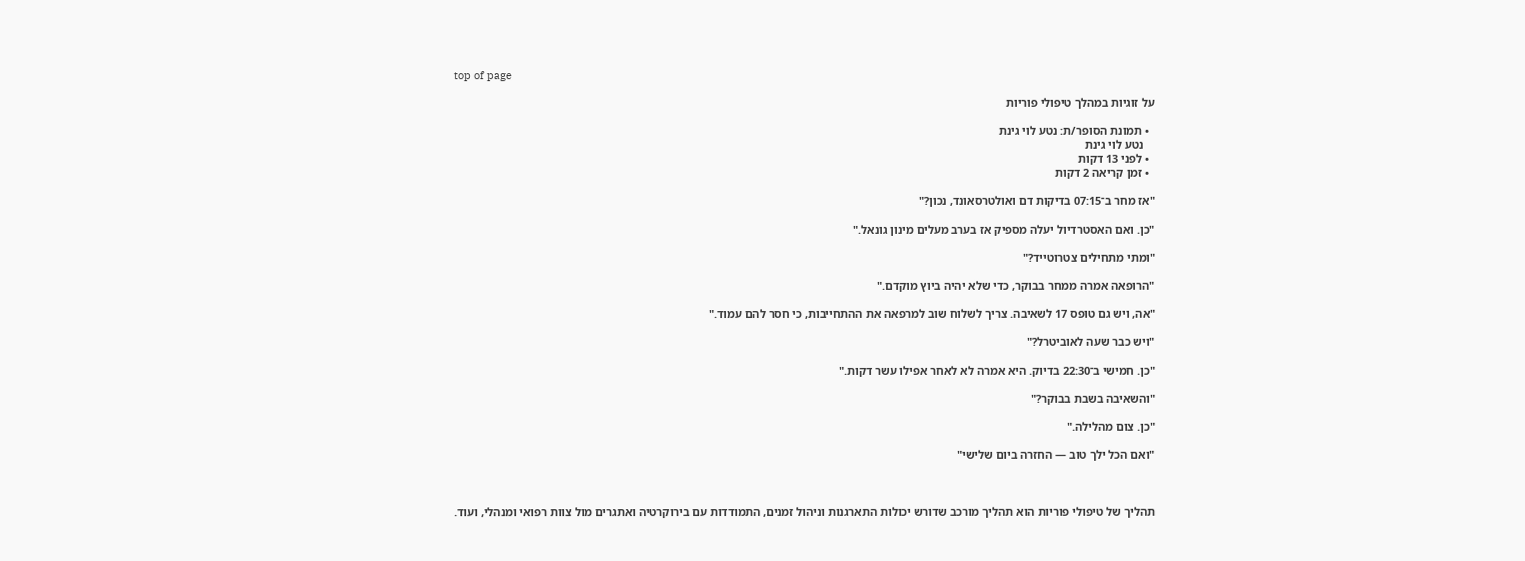top of page

על זוגיות במהלך טיפולי פוריות

  • תמונת הסופר/ת: נטע לוי גינת
    נטע לוי גינת
  • לפני 13 דקות
  • זמן קריאה 2 דקות

"אז מחר ב־07:15 בדיקות דם ואולטרסאונד, נכון?"

"כן. ואם האסטרדיול יעלה מספיק אז בערב מעלים מינון גונאל."

"ומתי מתחילים צטרוטייד?"

"הרופאה אמרה ממחר בבוקר, כדי שלא יהיה ביוץ מוקדם."

"אה, ויש גם טופס 17 לשאיבה. צריך לשלוח שוב למרפאה את ההתחייבות, כי חסר להם עמוד."

"ויש כבר שעה לאוביטרל?"

"כן. חמישי ב־22:30 בדיוק. היא אמרה לא לאחר אפילו עשר דקות."

"והשאיבה בשבת בבוקר?"

"כן. צום מהלילה."

"ואם הכל ילך טוב — החזרה ביום שלישי"



תהליך של טיפולי פוריות הוא תהליך מורכב שדורש יכולות התארגנות וניהול זמנים, התמודדות עם בירוקרטיה ואתגרים מול צוות רפואי ומנהלי, ועוד.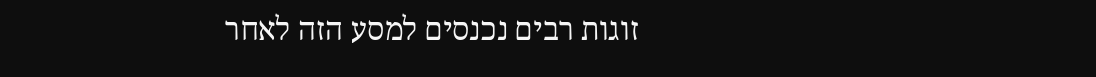זוגות רבים נכנסים למסע הזה לאחר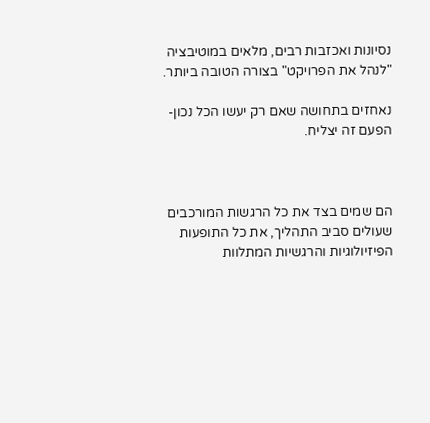נסיונות ואכזבות רבים, מלאים במוטיבציה "לנהל את הפרויקט" בצורה הטובה ביותר.

נאחזים בתחושה שאם רק יעשו הכל נכון- הפעם זה יצליח.



הם שמים בצד את כל הרגשות המורכבים שעולים סביב התהליך, את כל התופעות הפיזיולוגיות והרגשיות המתלוות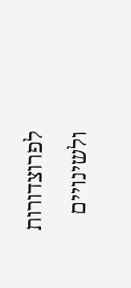לפרוצדורות ולשינויים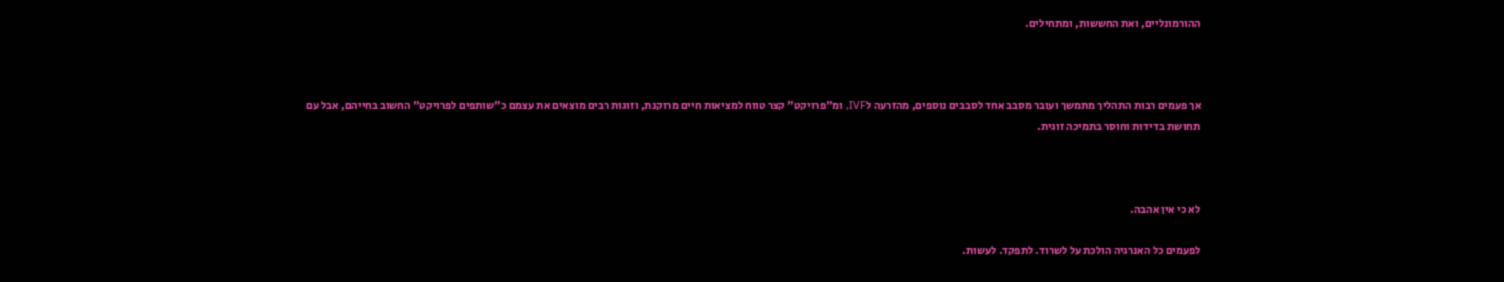ההורמונליים, ואת החששות, ומתחילים.



אך פעמים רבות התהליך מתמשך ועובר מסבב אחד לסבבים נוספים, מהזרעה לIVF, ומ"פרויקט" קצר טווח למציאות חיים מרוקנת, וזוגות רבים מוצאים את עצמם כ"שותפים לפרויקט" החשוב בחייהם, אבל עם תחושת בדידות וחוסר בתמיכה זוגית.



לא כי אין אהבה.

לפעמים כל האנרגיה הולכת על לשרוד. לתפקד. לעשות.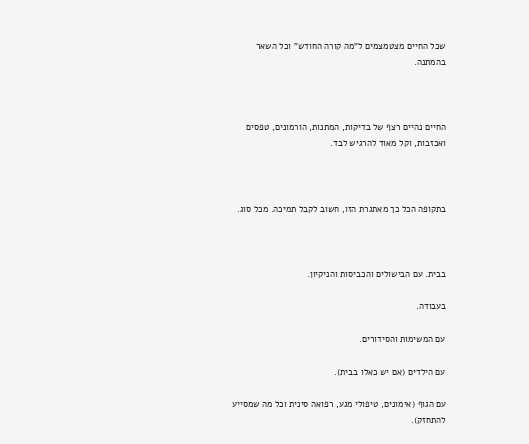שכל החיים מצטמצמים ל"מה קורה החודש" וכל השאר בהמתנה.



החיים נהיים רצף של בדיקות, המתנות, הורמונים, טפסים ואכזבות, וקל מאוד להרגיש לבד.



בתקופה הכל כך מאתגרת הזו, חשוב לקבל תמיכה. מכל סוג.



בבית. עם הבישולים והכביסות והניקיון.

בעבודה.

עם המשימות והסידורים.

עם הילדים (אם יש כאלו בבית).

עם הגוף (אימונים, טיפולי מגע, רפואה סינית וכל מה שמסייע להתחזק).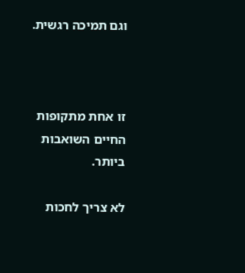וגם תמיכה רגשית.



זו אחת מתקופות החיים השואבות ביותר.

לא צריך לחכות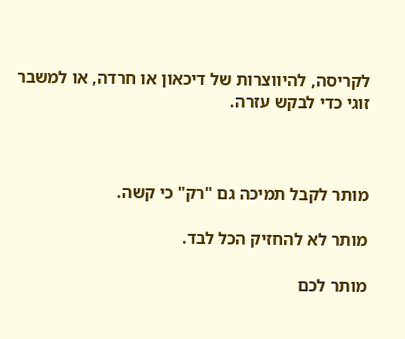לקריסה, להיווצרות של דיכאון או חרדה, או למשבר זוגי כדי לבקש עזרה.



מותר לקבל תמיכה גם "רק" כי קשה.

מותר לא להחזיק הכל לבד.

מותר לכם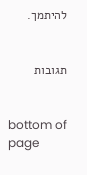להיתמך.


תגובות


bottom of page